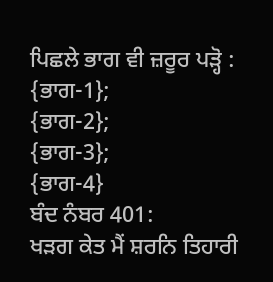ਪਿਛਲੇ ਭਾਗ ਵੀ ਜ਼ਰੂਰ ਪੜ੍ਹੋ :
{ਭਾਗ-1};
{ਭਾਗ-2};
{ਭਾਗ-3};
{ਭਾਗ-4}
ਬੰਦ ਨੰਬਰ 401:
ਖੜਗ ਕੇਤ ਮੈਂ ਸ਼ਰਨਿ ਤਿਹਾਰੀ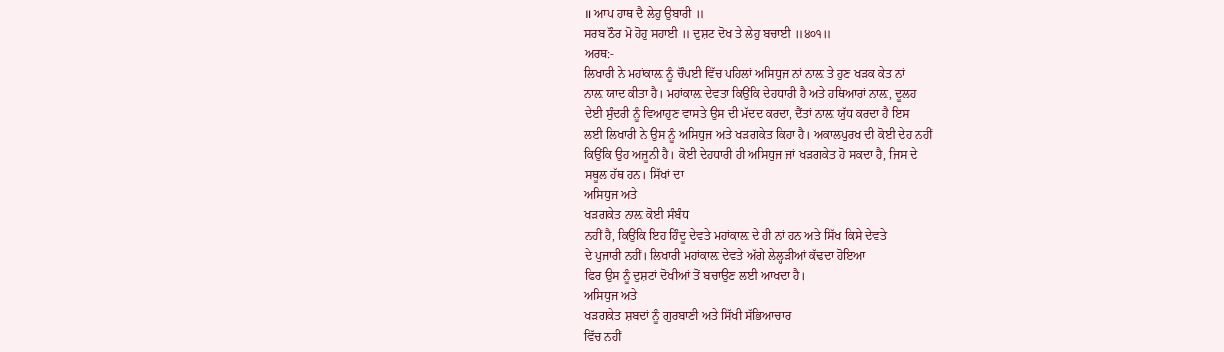॥ ਆਪ ਹਾਥ ਦੈ ਲੇਹੁ ਉਬਾਰੀ ॥
ਸਰਬ ਠੌਰ ਮੋ ਹੋਹੁ ਸਹਾਈ ॥ ਦੁਸ਼ਟ ਦੋਖ ਤੇ ਲੇਹੁ ਬਚਾਈ ॥੪੦੧॥
ਅਰਥ:-
ਲਿਖਾਰੀ ਨੇ ਮਹਾਂਕਾਲ਼ ਨੂੰ ਚੌਪਈ ਵਿੱਚ ਪਹਿਲਾਂ ਅਸਿਧੁਜ ਨਾਂ ਨਾਲ਼ ਤੇ ਹੁਣ ਖੜਕ ਕੇਤ ਨਾਂ
ਨਾਲ਼ ਯਾਦ ਕੀਤਾ ਹੈ। ਮਹਾਂਕਾਲ਼ ਦੇਵਤਾ ਕਿਉਂਕਿ ਦੇਹਧਾਰੀ ਹੈ ਅਤੇ ਹਥਿਆਰਾਂ ਨਾਲ਼, ਦੂਲਹ
ਦੇਈ ਸੁੰਦਰੀ ਨੂੰ ਵਿਆਹੁਣ ਵਾਸਤੇ ਉਸ ਦੀ ਮੱਦਦ ਕਰਦਾ, ਦੈਂਤਾਂ ਨਾਲ਼ ਯੁੱਧ ਕਰਦਾ ਹੈ ਇਸ
ਲਈ ਲਿਖਾਰੀ ਨੇ ਉਸ ਨੂੰ ਅਸਿਧੁਜ ਅਤੇ ਖੜਗਕੇਤ ਕਿਹਾ ਹੈ। ਅਕਾਲਪੁਰਖ ਦੀ ਕੋਈ ਦੇਹ ਨਹੀਂ
ਕਿਉਂਕਿ ਉਹ ਅਜੂਨੀ ਹੈ। ਕੋਈ ਦੇਹਧਾਰੀ ਹੀ ਅਸਿਧੁਜ ਜਾਂ ਖੜਗਕੇਤ ਹੋ ਸਕਦਾ ਹੈ, ਜਿਸ ਦੇ
ਸਥੂਲ ਹੱਥ ਹਨ। ਸਿੱਖਾਂ ਦਾ
ਅਸਿਧੁਜ ਅਤੇ
ਖੜਗਕੇਤ ਨਾਲ਼ ਕੋਈ ਸੰਬੰਧ
ਨਹੀਂ ਹੈ, ਕਿਉਂਕਿ ਇਹ ਹਿੰਦੂ ਦੇਵਤੇ ਮਹਾਂਕਾਲ਼ ਦੇ ਹੀ ਨਾਂ ਹਨ ਅਤੇ ਸਿੱਖ ਕਿਸੇ ਦੇਵਤੇ
ਦੇ ਪੁਜਾਰੀ ਨਹੀਂ। ਲਿਖਾਰੀ ਮਹਾਂਕਾਲ਼ ਦੇਵਤੇ ਅੱਗੇ ਲੇਲ੍ਹੜੀਆਂ ਕੱਢਦਾ ਹੋਇਆ
ਫਿਰ ਉਸ ਨੂੰ ਦੁਸ਼ਟਾਂ ਦੋਖੀਆਂ ਤੋਂ ਬਚਾਉਣ ਲਈ ਆਖਦਾ ਹੈ।
ਅਸਿਧੁਜ ਅਤੇ
ਖੜਗਕੇਤ ਸ਼ਬਦਾਂ ਨੂੰ ਗੁਰਬਾਣੀ ਅਤੇ ਸਿੱਖੀ ਸੱਭਿਆਚਾਰ
ਵਿੱਚ ਨਹੀਂ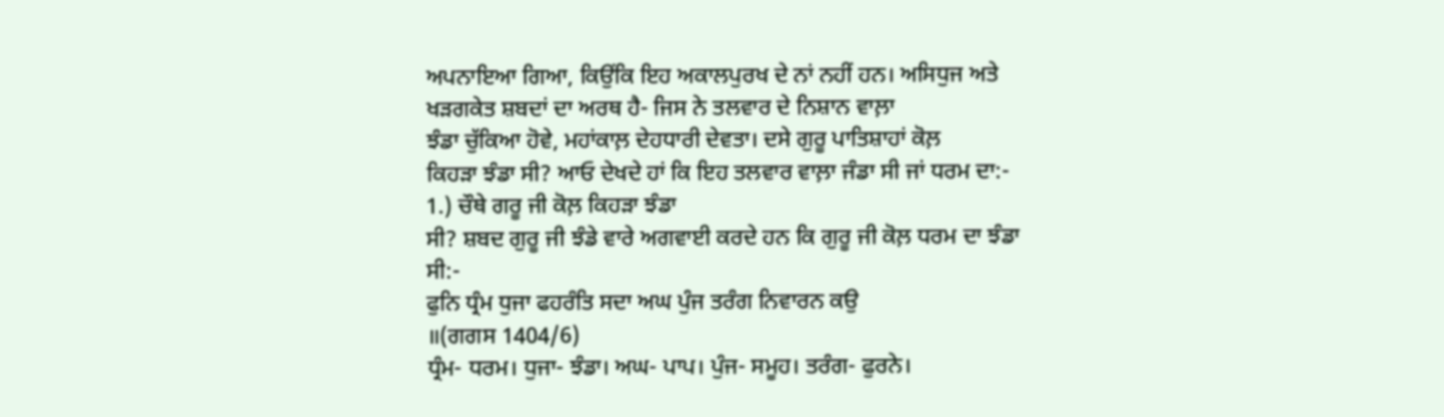ਅਪਨਾਇਆ ਗਿਆ, ਕਿਉਂਕਿ ਇਹ ਅਕਾਲਪੁਰਖ ਦੇ ਨਾਂ ਨਹੀਂ ਹਨ। ਅਸਿਧੁਜ ਅਤੇ
ਖੜਗਕੇਤ ਸ਼ਬਦਾਂ ਦਾ ਅਰਥ ਹੈ- ਜਿਸ ਨੇ ਤਲਵਾਰ ਦੇ ਨਿਸ਼ਾਨ ਵਾਲ਼ਾ
ਝੰਡਾ ਚੁੱਕਿਆ ਹੋਵੇ, ਮਹਾਂਕਾਲ਼ ਦੇਹਧਾਰੀ ਦੇਵਤਾ। ਦਸੇ ਗੁਰੂ ਪਾਤਿਸ਼ਾਹਾਂ ਕੋਲ਼
ਕਿਹੜਾ ਝੰਡਾ ਸੀ? ਆਓ ਦੇਖਦੇ ਹਾਂ ਕਿ ਇਹ ਤਲਵਾਰ ਵਾਲ਼ਾ ਜੰਡਾ ਸੀ ਜਾਂ ਧਰਮ ਦਾ:-
1.) ਚੌਥੇ ਗਰੂ ਜੀ ਕੋਲ਼ ਕਿਹੜਾ ਝੰਡਾ
ਸੀ? ਸ਼ਬਦ ਗੁਰੂ ਜੀ ਝੰਡੇ ਵਾਰੇ ਅਗਵਾਈ ਕਰਦੇ ਹਨ ਕਿ ਗੁਰੂ ਜੀ ਕੋਲ਼ ਧਰਮ ਦਾ ਝੰਡਾ
ਸੀ:-
ਫੁਨਿ ਧ੍ਰੰਮ ਧੁਜਾ ਫਹਰੰਤਿ ਸਦਾ ਅਘ ਪੁੰਜ ਤਰੰਗ ਨਿਵਾਰਨ ਕਉ
॥(ਗਗਸ 1404/6)
ਧ੍ਰੰਮ- ਧਰਮ। ਧੁਜਾ- ਝੰਡਾ। ਅਘ- ਪਾਪ। ਪੁੰਜ- ਸਮੂਹ। ਤਰੰਗ- ਫੁਰਨੇ।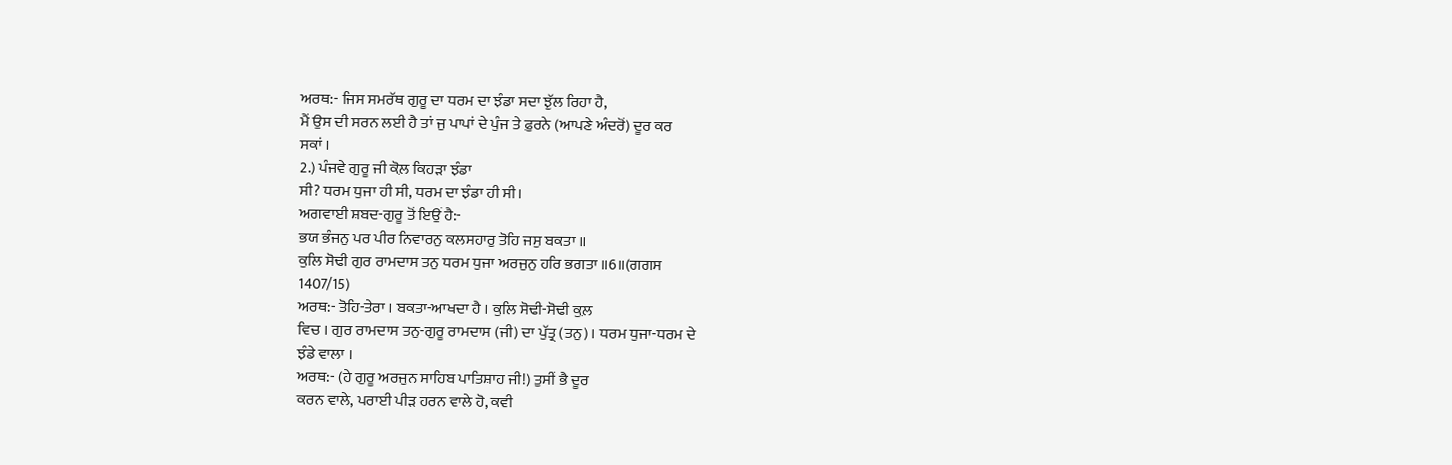ਅਰਥ:- ਜਿਸ ਸਮਰੱਥ ਗੁਰੂ ਦਾ ਧਰਮ ਦਾ ਝੰਡਾ ਸਦਾ ਝੁੱਲ ਰਿਹਾ ਹੈ,
ਮੈਂ ਉਸ ਦੀ ਸਰਨ ਲਈ ਹੈ ਤਾਂ ਜੁ ਪਾਪਾਂ ਦੇ ਪੁੰਜ ਤੇ ਫ਼ੁਰਨੇ (ਆਪਣੇ ਅੰਦਰੋਂ) ਦੂਰ ਕਰ
ਸਕਾਂ ।
2.) ਪੰਜਵੇ ਗੁਰੂ ਜੀ ਕੋਲ਼ ਕਿਹੜਾ ਝੰਡਾ
ਸੀ? ਧਰਮ ਧੁਜਾ ਹੀ ਸੀ, ਧਰਮ ਦਾ ਝੰਡਾ ਹੀ ਸੀ।
ਅਗਵਾਈ ਸ਼ਬਦ-ਗੁਰੂ ਤੋਂ ਇਉਂ ਹੈ:-
ਭਯ ਭੰਜਨੁ ਪਰ ਪੀਰ ਨਿਵਾਰਨੁ ਕਲਸਹਾਰੁ ਤੋਹਿ ਜਸੁ ਬਕਤਾ ॥
ਕੁਲਿ ਸੋਢੀ ਗੁਰ ਰਾਮਦਾਸ ਤਨੁ ਧਰਮ ਧੁਜਾ ਅਰਜੁਨੁ ਹਰਿ ਭਗਤਾ ॥6॥(ਗਗਸ
1407/15)
ਅਰਥ:- ਤੋਹਿ-ਤੇਰਾ । ਬਕਤਾ-ਆਖਦਾ ਹੈ । ਕੁਲਿ ਸੋਢੀ-ਸੋਢੀ ਕੁਲ਼
ਵਿਚ । ਗੁਰ ਰਾਮਦਾਸ ਤਨੁ-ਗੁਰੂ ਰਾਮਦਾਸ (ਜੀ) ਦਾ ਪੁੱਤ੍ਰ (ਤਨੁ)। ਧਰਮ ਧੁਜਾ-ਧਰਮ ਦੇ
ਝੰਡੇ ਵਾਲਾ ।
ਅਰਥ:- (ਹੇ ਗੁਰੂ ਅਰਜੁਨ ਸਾਹਿਬ ਪਾਤਿਸ਼ਾਹ ਜੀ!) ਤੁਸੀਂ ਭੈ ਦੂਰ
ਕਰਨ ਵਾਲੇ, ਪਰਾਈ ਪੀੜ ਹਰਨ ਵਾਲੇ ਹੋ, ਕਵੀ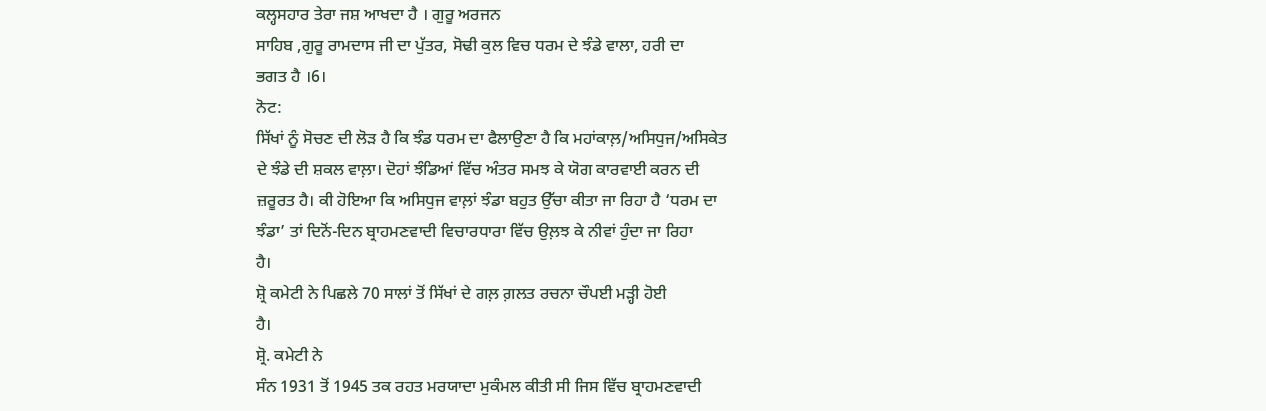ਕਲ੍ਹਸਹਾਰ ਤੇਰਾ ਜਸ਼ ਆਖਦਾ ਹੈ । ਗੁਰੂ ਅਰਜਨ
ਸਾਹਿਬ ,ਗੁਰੂ ਰਾਮਦਾਸ ਜੀ ਦਾ ਪੁੱਤਰ, ਸੋਢੀ ਕੁਲ ਵਿਚ ਧਰਮ ਦੇ ਝੰਡੇ ਵਾਲਾ, ਹਰੀ ਦਾ
ਭਗਤ ਹੈ ।6।
ਨੋਟ:
ਸਿੱਖਾਂ ਨੂੰ ਸੋਚਣ ਦੀ ਲੋੜ ਹੈ ਕਿ ਝੰਡ ਧਰਮ ਦਾ ਫੈਲਾਉਣਾ ਹੈ ਕਿ ਮਹਾਂਕਾਲ਼/ਅਸਿਧੁਜ/ਅਸਿਕੇਤ
ਦੇ ਝੰਡੇ ਦੀ ਸ਼ਕਲ ਵਾਲ਼ਾ। ਦੋਹਾਂ ਝੰਡਿਆਂ ਵਿੱਚ ਅੰਤਰ ਸਮਝ ਕੇ ਯੋਗ ਕਾਰਵਾਈ ਕਰਨ ਦੀ
ਜ਼ਰੂਰਤ ਹੈ। ਕੀ ਹੋਇਆ ਕਿ ਅਸਿਧੁਜ ਵਾਲ਼ਾਂ ਝੰਡਾ ਬਹੁਤ ਉੱਚਾ ਕੀਤਾ ਜਾ ਰਿਹਾ ਹੈ ‘ਧਰਮ ਦਾ
ਝੰਡਾ’ ਤਾਂ ਦਿਨੋਂ-ਦਿਨ ਬ੍ਰਾਹਮਣਵਾਦੀ ਵਿਚਾਰਧਾਰਾ ਵਿੱਚ ਉਲ਼ਝ ਕੇ ਨੀਵਾਂ ਹੁੰਦਾ ਜਾ ਰਿਹਾ
ਹੈ।
ਸ਼੍ਰੋ ਕਮੇਟੀ ਨੇ ਪਿਛਲੇ 70 ਸਾਲਾਂ ਤੋਂ ਸਿੱਖਾਂ ਦੇ ਗਲ਼ ਗ਼ਲਤ ਰਚਨਾ ਚੌਪਈ ਮੜ੍ਹੀ ਹੋਈ
ਹੈ।
ਸ਼੍ਰੋ. ਕਮੇਟੀ ਨੇ
ਸੰਨ 1931 ਤੋਂ 1945 ਤਕ ਰਹਤ ਮਰਯਾਦਾ ਮੁਕੰਮਲ ਕੀਤੀ ਸੀ ਜਿਸ ਵਿੱਚ ਬ੍ਰਾਹਮਣਵਾਦੀ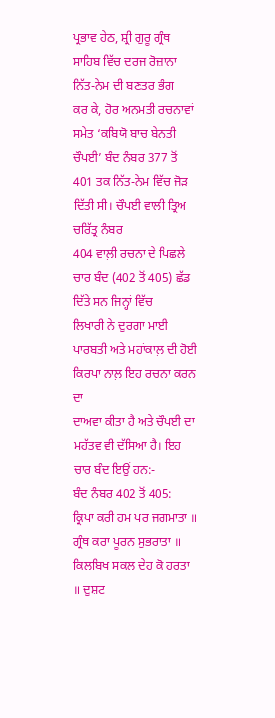ਪ੍ਰਭਾਵ ਹੇਠ, ਸ਼੍ਰੀ ਗੁਰੂ ਗ੍ਰੰਥ ਸਾਹਿਬ ਵਿੱਚ ਦਰਜ ਰੋਜ਼ਾਨਾ ਨਿੱਤ-ਨੇਮ ਦੀ ਬਣਤਰ ਭੰਗ
ਕਰ ਕੇ, ਹੋਰ ਅਨਮਤੀ ਰਚਨਾਵਾਂ ਸਮੇਤ ‘ਕਬਿਯੋ ਬਾਚ ਬੇਨਤੀ ਚੌਪਈ’ ਬੰਦ ਨੰਬਰ 377 ਤੋਂ
401 ਤਕ ਨਿੱਤ-ਨੇਮ ਵਿੱਚ ਜੋੜ ਦਿੱਤੀ ਸੀ। ਚੌਪਈ ਵਾਲੀ ਤ੍ਰਿਅ ਚਰਿੱਤ੍ਰ ਨੰਬਰ
404 ਵਾਲ਼ੀ ਰਚਨਾ ਦੇ ਪਿਛਲੇ ਚਾਰ ਬੰਦ (402 ਤੋਂ 405) ਛੱਡ ਦਿੱਤੇ ਸਨ ਜਿਨ੍ਹਾਂ ਵਿੱਚ
ਲਿਖਾਰੀ ਨੇ ਦੁਰਗਾ ਮਾਈ ਪਾਰਬਤੀ ਅਤੇ ਮਹਾਂਕਾਲ਼ ਦੀ ਹੋਈ ਕਿਰਪਾ ਨਾਲ਼ ਇਹ ਰਚਨਾ ਕਰਨ ਦਾ
ਦਾਅਵਾ ਕੀਤਾ ਹੈ ਅਤੇ ਚੌਪਈ ਦਾ ਮਹੱਤਵ ਵੀ ਦੱਸਿਆ ਹੈ। ਇਹ ਚਾਰ ਬੰਦ ਇਉਂ ਹਨ:-
ਬੰਦ ਨੰਬਰ 402 ਤੋਂ 405:
ਕ੍ਰਿਪਾ ਕਰੀ ਹਮ ਪਰ ਜਗਮਾਤਾ ॥ ਗ੍ਰੰਥ ਕਰਾ ਪੂਰਨ ਸੁਭਰਾਤਾ ॥
ਕਿਲਬਿਖ ਸਕਲ ਦੇਹ ਕੋ ਹਰਤਾ ॥ ਦੁਸ਼ਟ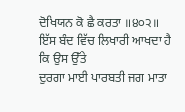ਦੋਖਿਯਨ ਕੋ ਛੈ ਕਰਤਾ ॥੪੦੨॥
ਇੱਸ ਬੰਦ ਵਿੱਚ ਲਿਖਾਰੀ ਆਖਦਾ ਹੈ ਕਿ ਉਸ ਉੱਤੇ
ਦੁਰਗਾ ਮਾਈ ਪਾਰਬਤੀ ਜਗ ਮਾਤਾ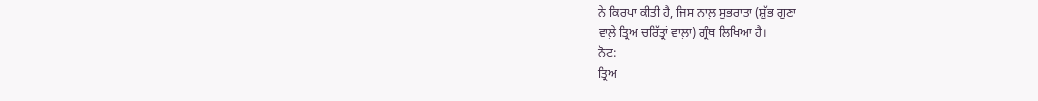ਨੇ ਕਿਰਪਾ ਕੀਤੀ ਹੈ, ਜਿਸ ਨਾਲ਼ ਸੁਭਰਾਤਾ (ਸ਼ੁੱਭ ਗੁਣਾ
ਵਾਲ਼ੇ ਤ੍ਰਿਅ ਚਰਿੱਤ੍ਰਾਂ ਵਾਲ਼ਾ) ਗ੍ਰੰਥ ਲਿਖਿਆ ਹੈ।
ਨੋਟ:
ਤ੍ਰਿਅ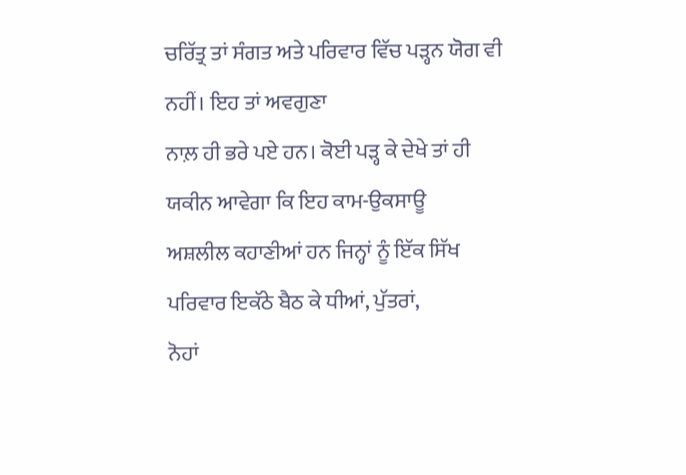ਚਰਿੱਤ੍ਰ ਤਾਂ ਸੰਗਤ ਅਤੇ ਪਰਿਵਾਰ ਵਿੱਚ ਪੜ੍ਹਨ ਯੋਗ ਵੀ ਨਹੀਂ। ਇਹ ਤਾਂ ਅਵਗੁਣਾ
ਨਾਲ਼ ਹੀ ਭਰੇ ਪਏ ਹਨ। ਕੋਈ ਪੜ੍ਹ ਕੇ ਦੇਖੇ ਤਾਂ ਹੀ ਯਕੀਨ ਆਵੇਗਾ ਕਿ ਇਹ ਕਾਮ-ਉਕਸਾਊ
ਅਸ਼ਲੀਲ ਕਹਾਣੀਆਂ ਹਨ ਜਿਨ੍ਹਾਂ ਨੂੰ ਇੱਕ ਸਿੱਖ ਪਰਿਵਾਰ ਇਕੱਠੇ ਬੈਠ ਕੇ ਧੀਆਂ, ਪੁੱਤਰਾਂ,
ਨੋਹਾਂ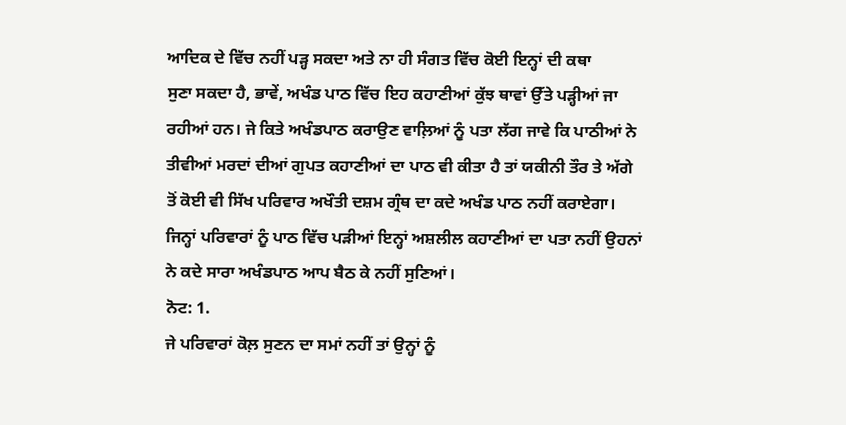ਆਦਿਕ ਦੇ ਵਿੱਚ ਨਹੀਂ ਪੜ੍ਹ ਸਕਦਾ ਅਤੇ ਨਾ ਹੀ ਸੰਗਤ ਵਿੱਚ ਕੋਈ ਇਨ੍ਹਾਂ ਦੀ ਕਥਾ
ਸੁਣਾ ਸਕਦਾ ਹੈ, ਭਾਵੇਂ, ਅਖੰਡ ਪਾਠ ਵਿੱਚ ਇਹ ਕਹਾਣੀਆਂ ਕੁੱਝ ਥਾਵਾਂ ਉੱਤੇ ਪੜ੍ਹੀਆਂ ਜਾ
ਰਹੀਆਂ ਹਨ। ਜੇ ਕਿਤੇ ਅਖੰਡਪਾਠ ਕਰਾਉਣ ਵਾਲ਼ਿਆਂ ਨੂੰ ਪਤਾ ਲੱਗ ਜਾਵੇ ਕਿ ਪਾਠੀਆਂ ਨੇ
ਤੀਵੀਆਂ ਮਰਦਾਂ ਦੀਆਂ ਗੁਪਤ ਕਹਾਣੀਆਂ ਦਾ ਪਾਠ ਵੀ ਕੀਤਾ ਹੈ ਤਾਂ ਯਕੀਨੀ ਤੌਰ ਤੇ ਅੱਗੇ
ਤੋਂ ਕੋਈ ਵੀ ਸਿੱਖ ਪਰਿਵਾਰ ਅਖੌਤੀ ਦਸ਼ਮ ਗ੍ਰੰਥ ਦਾ ਕਦੇ ਅਖੰਡ ਪਾਠ ਨਹੀਂ ਕਰਾਏਗਾ।
ਜਿਨ੍ਹਾਂ ਪਰਿਵਾਰਾਂ ਨੂੰ ਪਾਠ ਵਿੱਚ ਪੜੀਆਂ ਇਨ੍ਹਾਂ ਅਸ਼ਲੀਲ ਕਹਾਣੀਆਂ ਦਾ ਪਤਾ ਨਹੀਂ ਉਹਨਾਂ
ਨੇ ਕਦੇ ਸਾਰਾ ਅਖੰਡਪਾਠ ਆਪ ਬੈਠ ਕੇ ਨਹੀਂ ਸੁਣਿਆਂ।
ਨੋਟ: 1.
ਜੇ ਪਰਿਵਾਰਾਂ ਕੋਲ਼ ਸੁਣਨ ਦਾ ਸਮਾਂ ਨਹੀਂ ਤਾਂ ਉਨ੍ਹਾਂ ਨੂੰ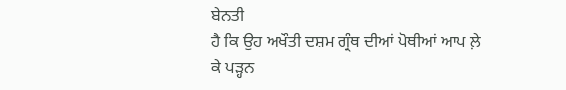ਬੇਨਤੀ
ਹੈ ਕਿ ਉਹ ਅਖੌਤੀ ਦਸ਼ਮ ਗ੍ਰੰਥ ਦੀਆਂ ਪੋਥੀਆਂ ਆਪ ਲ਼ੇ ਕੇ ਪੜ੍ਹਨ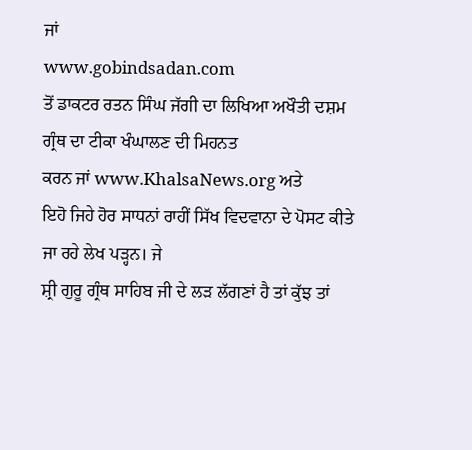ਜਾਂ
www.gobindsadan.com
ਤੋਂ ਡਾਕਟਰ ਰਤਨ ਸਿੰਘ ਜੱਗੀ ਦਾ ਲਿਖਿਆ ਅਖੌਤੀ ਦਸ਼ਮ ਗ੍ਰੰਥ ਦਾ ਟੀਕਾ ਖੰਘਾਲਣ ਦੀ ਮਿਹਨਤ
ਕਰਨ ਜਾਂ www.KhalsaNews.org ਅਤੇ
ਇਹੋ ਜਿਹੇ ਹੋਰ ਸਾਧਨਾਂ ਰਾਹੀਂ ਸਿੱਖ ਵਿਦਵਾਨਾ ਦੇ ਪੋਸਟ ਕੀਤੇ ਜਾ ਰਹੇ ਲੇਖ ਪੜ੍ਹਨ। ਜੇ
ਸ਼੍ਰੀ ਗੁਰੂ ਗ੍ਰੰਥ ਸਾਹਿਬ ਜੀ ਦੇ ਲੜ ਲੱਗਣਾਂ ਹੈ ਤਾਂ ਕੁੱਝ ਤਾਂ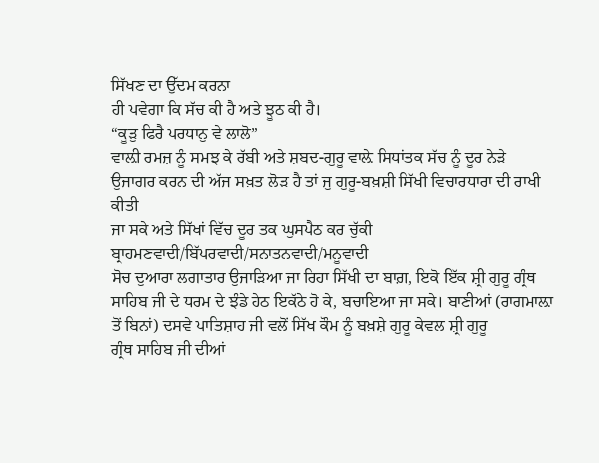ਸਿੱਖਣ ਦਾ ਉੱਦਮ ਕਰਨਾ
ਹੀ ਪਵੇਗਾ ਕਿ ਸੱਚ ਕੀ ਹੈ ਅਤੇ ਝੂਠ ਕੀ ਹੈ।
“ਕੂੜੁ ਫਿਰੈ ਪਰਧਾਨੁ ਵੇ ਲਾਲੋ”
ਵਾਲ਼ੀ ਰਮਜ਼ ਨੂੰ ਸਮਝ ਕੇ ਰੱਬੀ ਅਤੇ ਸ਼ਬਦ-ਗੁਰੂ ਵਾਲ਼ੇ ਸਿਧਾਂਤਕ ਸੱਚ ਨੂੰ ਦੂਰ ਨੇੜੇ
ਉਜਾਗਰ ਕਰਨ ਦੀ ਅੱਜ ਸਖ਼ਤ ਲੋੜ ਹੈ ਤਾਂ ਜੁ ਗੁਰੂ-ਬਖ਼ਸ਼ੀ ਸਿੱਖੀ ਵਿਚਾਰਧਾਰਾ ਦੀ ਰਾਖੀ ਕੀਤੀ
ਜਾ ਸਕੇ ਅਤੇ ਸਿੱਖਾਂ ਵਿੱਚ ਦੂਰ ਤਕ ਘੁਸਪੈਠ ਕਰ ਚੁੱਕੀ ਬ੍ਰਾਹਮਣਵਾਦੀ/ਬਿੱਪਰਵਾਦੀ/ਸਨਾਤਨਵਾਦੀ/ਮਨੂਵਾਦੀ
ਸੋਚ ਦੁਆਰਾ ਲਗਾਤਾਰ ਉਜਾੜਿਆ ਜਾ ਰਿਹਾ ਸਿੱਖੀ ਦਾ ਬਾਗ਼, ਇਕੋ ਇੱਕ ਸ਼੍ਰੀ ਗੁਰੂ ਗ੍ਰੰਥ
ਸਾਹਿਬ ਜੀ ਦੇ ਧਰਮ ਦੇ ਝੰਡੇ ਹੇਠ ਇਕੱਠੇ ਹੋ ਕੇ, ਬਚਾਇਆ ਜਾ ਸਕੇ। ਬਾਣੀਆਂ (ਰਾਗਮਾਲ਼ਾ
ਤੋਂ ਬਿਨਾਂ) ਦਸਵੇ ਪਾਤਿਸ਼ਾਹ ਜੀ ਵਲੋਂ ਸਿੱਖ ਕੌਮ ਨੂੰ ਬਖ਼ਸ਼ੇ ਗੁਰੂ ਕੇਵਲ ਸ਼੍ਰੀ ਗੁਰੂ
ਗ੍ਰੰਥ ਸਾਹਿਬ ਜੀ ਦੀਆਂ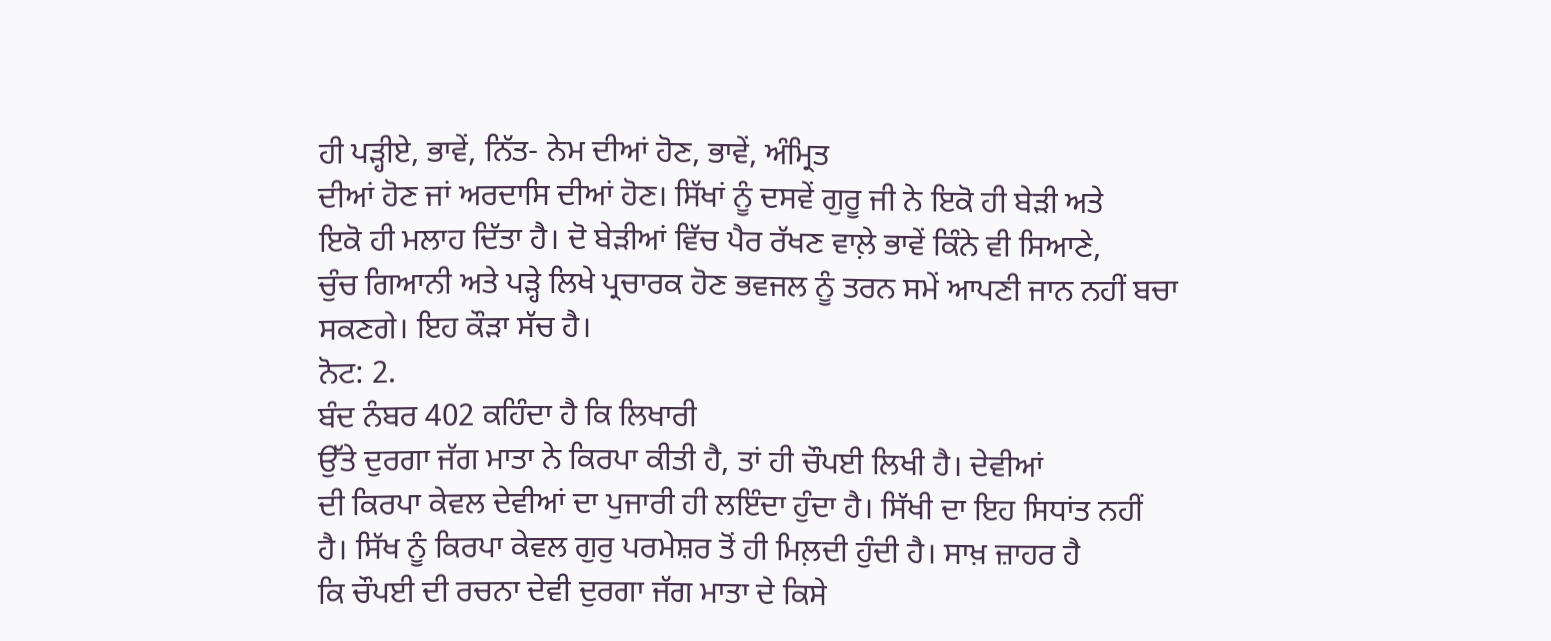ਹੀ ਪੜ੍ਹੀਏ, ਭਾਵੇਂ, ਨਿੱਤ- ਨੇਮ ਦੀਆਂ ਹੋਣ, ਭਾਵੇਂ, ਅੰਮ੍ਰਿਤ
ਦੀਆਂ ਹੋਣ ਜਾਂ ਅਰਦਾਸਿ ਦੀਆਂ ਹੋਣ। ਸਿੱਖਾਂ ਨੂੰ ਦਸਵੇਂ ਗੁਰੂ ਜੀ ਨੇ ਇਕੋ ਹੀ ਬੇੜੀ ਅਤੇ
ਇਕੋ ਹੀ ਮਲਾਹ ਦਿੱਤਾ ਹੈ। ਦੋ ਬੇੜੀਆਂ ਵਿੱਚ ਪੈਰ ਰੱਖਣ ਵਾਲ਼ੇ ਭਾਵੇਂ ਕਿੰਨੇ ਵੀ ਸਿਆਣੇ,
ਚੁੰਚ ਗਿਆਨੀ ਅਤੇ ਪੜ੍ਹੇ ਲਿਖੇ ਪ੍ਰਚਾਰਕ ਹੋਣ ਭਵਜਲ ਨੂੰ ਤਰਨ ਸਮੇਂ ਆਪਣੀ ਜਾਨ ਨਹੀਂ ਬਚਾ
ਸਕਣਗੇ। ਇਹ ਕੌੜਾ ਸੱਚ ਹੈ।
ਨੋਟ: 2.
ਬੰਦ ਨੰਬਰ 402 ਕਹਿੰਦਾ ਹੈ ਕਿ ਲਿਖਾਰੀ
ਉੱਤੇ ਦੁਰਗਾ ਜੱਗ ਮਾਤਾ ਨੇ ਕਿਰਪਾ ਕੀਤੀ ਹੈ, ਤਾਂ ਹੀ ਚੌਪਈ ਲਿਖੀ ਹੈ। ਦੇਵੀਆਂ
ਦੀ ਕਿਰਪਾ ਕੇਵਲ ਦੇਵੀਆਂ ਦਾ ਪੁਜਾਰੀ ਹੀ ਲਇੰਦਾ ਹੁੰਦਾ ਹੈ। ਸਿੱਖੀ ਦਾ ਇਹ ਸਿਧਾਂਤ ਨਹੀਂ
ਹੈ। ਸਿੱਖ ਨੂੰ ਕਿਰਪਾ ਕੇਵਲ ਗੁਰੁ ਪਰਮੇਸ਼ਰ ਤੋਂ ਹੀ ਮਿਲ਼ਦੀ ਹੁੰਦੀ ਹੈ। ਸਾਖ਼ ਜ਼ਾਹਰ ਹੈ
ਕਿ ਚੌਪਈ ਦੀ ਰਚਨਾ ਦੇਵੀ ਦੁਰਗਾ ਜੱਗ ਮਾਤਾ ਦੇ ਕਿਸੇ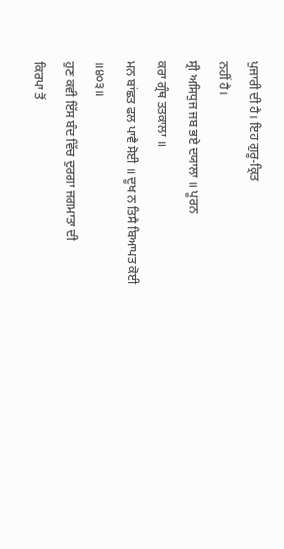ਪੁਜਾਰੀ ਦੀ ਹੈ। ਇਹ ਗੁਰੂ-ਕ੍ਰਿਤ
ਨਹੀਂ ਹੈ।
ਸ੍ਰੀ ਅਸਿਧੁਜ ਜਬ ਭਏ ਦਯਾਲਾ ॥ ਪੂਰਨ
ਕਰਾ ਗ੍ਰੰਥ ਤਤਕਾਲਾ ॥
ਮਨ ਬਾਂਛਤ ਫਲ ਪਾਵੈ ਸੋਈ ॥ ਦੂਖ ਨ ਤਿਸੈ ਬਿਆਪਤ ਕੋਈ ॥੪੦੩॥
ਹੁਣ ਕਵੀ ਇੱਸ ਬੰਦ ਵਿੱਚ ਦੁਰਗਾ ਜਗਮਾਤਾ ਦੀ
ਕਿਰਪਾ ਤੋਂ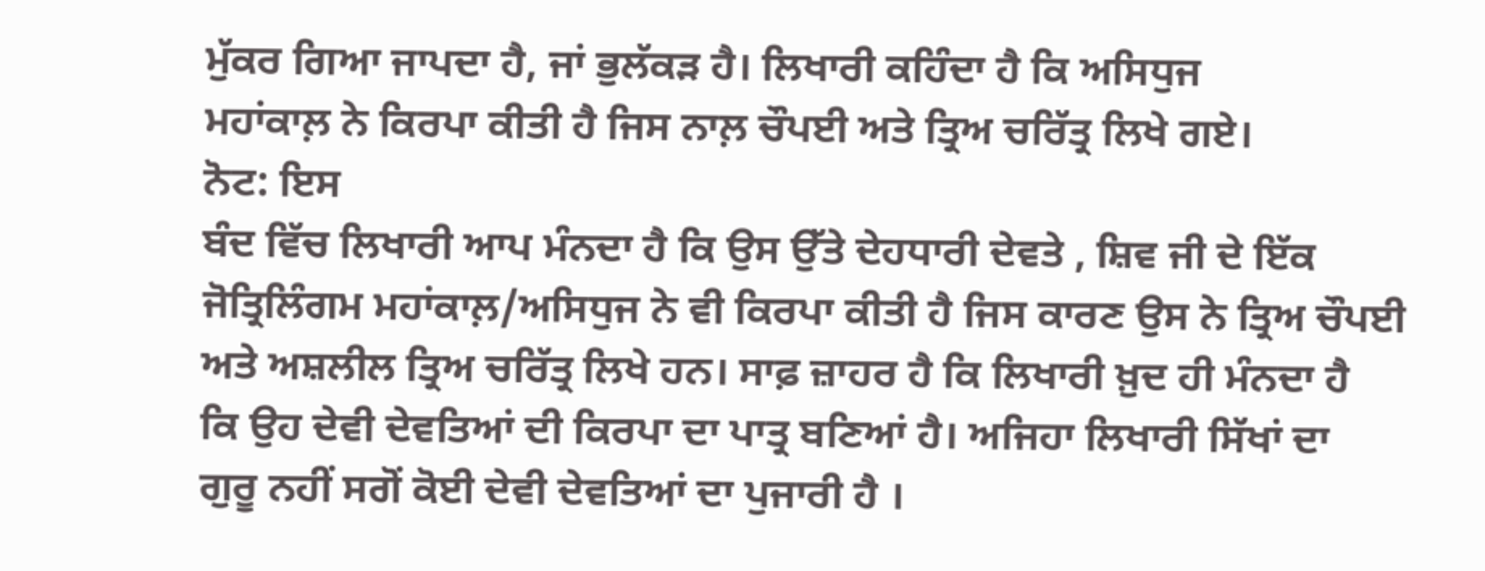ਮੁੱਕਰ ਗਿਆ ਜਾਪਦਾ ਹੈ, ਜਾਂ ਭੁਲੱਕੜ ਹੈ। ਲਿਖਾਰੀ ਕਹਿੰਦਾ ਹੈ ਕਿ ਅਸਿਧੁਜ
ਮਹਾਂਕਾਲ਼ ਨੇ ਕਿਰਪਾ ਕੀਤੀ ਹੈ ਜਿਸ ਨਾਲ਼ ਚੌਪਈ ਅਤੇ ਤ੍ਰਿਅ ਚਰਿੱਤ੍ਰ ਲਿਖੇ ਗਏ।
ਨੋਟ: ਇਸ
ਬੰਦ ਵਿੱਚ ਲਿਖਾਰੀ ਆਪ ਮੰਨਦਾ ਹੈ ਕਿ ਉਸ ਉੱਤੇ ਦੇਹਧਾਰੀ ਦੇਵਤੇ , ਸ਼ਿਵ ਜੀ ਦੇ ਇੱਕ
ਜੋਤ੍ਰਿਲਿੰਗਮ ਮਹਾਂਕਾਲ਼/ਅਸਿਧੁਜ ਨੇ ਵੀ ਕਿਰਪਾ ਕੀਤੀ ਹੈ ਜਿਸ ਕਾਰਣ ਉਸ ਨੇ ਤ੍ਰਿਅ ਚੌਪਈ
ਅਤੇ ਅਸ਼ਲੀਲ ਤ੍ਰਿਅ ਚਰਿੱਤ੍ਰ ਲਿਖੇ ਹਨ। ਸਾਫ਼ ਜ਼ਾਹਰ ਹੈ ਕਿ ਲਿਖਾਰੀ ਖ਼ੁਦ ਹੀ ਮੰਨਦਾ ਹੈ
ਕਿ ਉਹ ਦੇਵੀ ਦੇਵਤਿਆਂ ਦੀ ਕਿਰਪਾ ਦਾ ਪਾਤ੍ਰ ਬਣਿਆਂ ਹੈ। ਅਜਿਹਾ ਲਿਖਾਰੀ ਸਿੱਖਾਂ ਦਾ
ਗੁਰੂ ਨਹੀਂ ਸਗੋਂ ਕੋਈ ਦੇਵੀ ਦੇਵਤਿਆਂ ਦਾ ਪੁਜਾਰੀ ਹੈ ।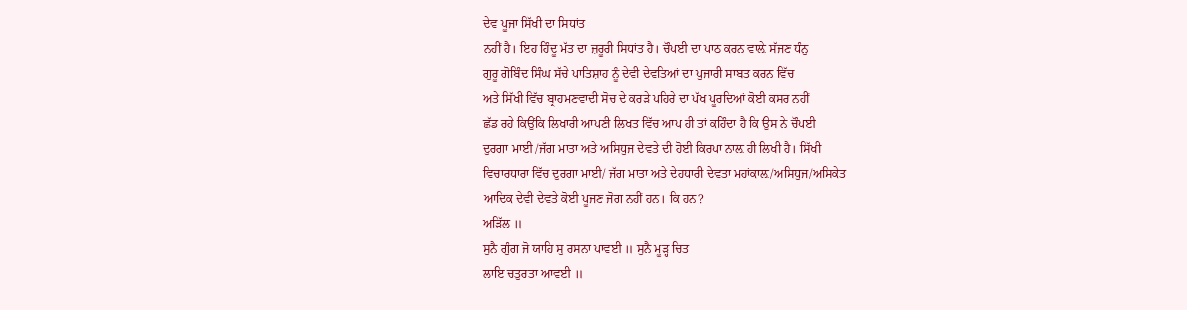ਦੇਵ ਪੂਜਾ ਸਿੱਖੀ ਦਾ ਸਿਧਾਂਤ
ਨਹੀਂ ਹੈ। ਇਹ ਹਿੰਦੂ ਮੱਤ ਦਾ ਜ਼ਰੂਰੀ ਸਿਧਾਂਤ ਹੈ। ਚੌਪਈ ਦਾ ਪਾਠ ਕਰਨ ਵਾਲ਼ੇ ਸੱਜਣ ਧੰਨੁ
ਗੁਰੂ ਗੋਬਿੰਦ ਸਿੰਘ ਸੱਚੇ ਪਾਤਿਸ਼ਾਹ ਨੂੰ ਦੇਵੀ ਦੇਵਤਿਆਂ ਦਾ ਪੁਜਾਰੀ ਸਾਬਤ ਕਰਨ ਵਿੱਚ
ਅਤੇ ਸਿੱਖੀ ਵਿੱਚ ਬ੍ਰਾਹਮਣਵਾਦੀ ਸੋਚ ਦੇ ਕਰੜੇ ਪਹਿਰੇ ਦਾ ਪੱਖ ਪੂਰਦਿਆਂ ਕੋਈ ਕਸਰ ਨਹੀਂ
ਛੱਡ ਰਹੇ ਕਿਉਂਕਿ ਲਿਖਾਰੀ ਆਪਣੀ ਲਿਖਤ ਵਿੱਚ ਆਪ ਹੀ ਤਾਂ ਕਹਿੰਦਾ ਹੈ ਕਿ ਉਸ ਨੇ ਚੌਪਈ
ਦੁਰਗਾ ਮਾਈ /ਜੱਗ ਮਾਤਾ ਅਤੇ ਅਸਿਧੁਜ ਦੇਵਤੇ ਦੀ ਹੋਈ ਕਿਰਪਾ ਨਾਲ਼ ਹੀ ਲਿਖੀ ਹੈ। ਸਿੱਖੀ
ਵਿਚਾਰਧਾਰਾ ਵਿੱਚ ਦੁਰਗਾ ਮਾਈ/ ਜੱਗ ਮਾਤਾ ਅਤੇ ਦੇਹਧਾਰੀ ਦੇਵਤਾ ਮਹਾਂਕਾਲ਼/ਅਸਿਧੁਜ/ਅਸਿਕੇਤ
ਆਦਿਕ ਦੇਵੀ ਦੇਵਤੇ ਕੋਈ ਪੂਜਣ ਜੋਗ ਨਹੀਂ ਹਨ। ਕਿ ਹਨ?
ਅੜਿੱਲ ॥
ਸੁਨੈ ਗੁੰਗ ਜੋ ਯਾਹਿ ਸੁ ਰਸਨਾ ਪਾਵਈ ॥ ਸੁਨੈ ਮੂੜ੍ਹ ਚਿਤ
ਲਾਇ ਚਤੁਰਤਾ ਆਵਈ ॥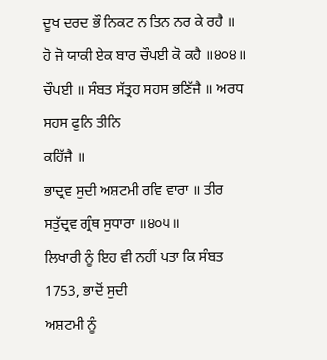ਦੂਖ ਦਰਦ ਭੌ ਨਿਕਟ ਨ ਤਿਨ ਨਰ ਕੇ ਰਹੈ ॥ ਹੋ ਜੋ ਯਾਕੀ ਏਕ ਬਾਰ ਚੌਪਈ ਕੋ ਕਹੈ ॥੪੦੪॥
ਚੌਪਈ ॥ ਸੰਬਤ ਸੱਤ੍ਰਹ ਸਹਸ ਭਣਿੱਜੈ ॥ ਅਰਧ ਸਹਸ ਫੁਨਿ ਤੀਨਿ
ਕਹਿੱਜੈ ॥
ਭਾਦ੍ਰਵ ਸੁਦੀ ਅਸ਼ਟਮੀ ਰਵਿ ਵਾਰਾ ॥ ਤੀਰ ਸਤੁੱਦ੍ਰਵ ਗ੍ਰੰਥ ਸੁਧਾਰਾ ॥੪੦੫॥
ਲਿਖਾਰੀ ਨੂੰ ਇਹ ਵੀ ਨਹੀਂ ਪਤਾ ਕਿ ਸੰਬਤ 1753, ਭਾਦੋਂ ਸੁਦੀ
ਅਸ਼ਟਮੀ ਨੂੰ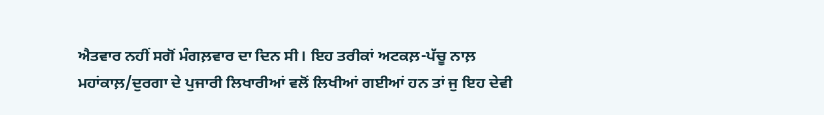ਐਤਵਾਰ ਨਹੀਂ ਸਗੋਂ ਮੰਗਲ਼ਵਾਰ ਦਾ ਦਿਨ ਸੀ। ਇਹ ਤਰੀਕਾਂ ਅਟਕਲ਼-ਪੱਚੂ ਨਾਲ਼
ਮਹਾਂਕਾਲ਼/ਦੁਰਗਾ ਦੇ ਪੁਜਾਰੀ ਲਿਖਾਰੀਆਂ ਵਲੋਂ ਲਿਖੀਆਂ ਗਈਆਂ ਹਨ ਤਾਂ ਜੁ ਇਹ ਦੇਵੀ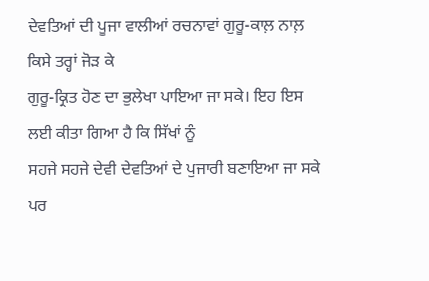ਦੇਵਤਿਆਂ ਦੀ ਪੂਜਾ ਵਾਲੀਆਂ ਰਚਨਾਵਾਂ ਗੁਰੂ-ਕਾਲ਼ ਨਾਲ਼ ਕਿਸੇ ਤਰ੍ਹਾਂ ਜੋੜ ਕੇ
ਗੁਰੂ-ਕ੍ਰਿਤ ਹੋਣ ਦਾ ਭੁਲੇਖਾ ਪਾਇਆ ਜਾ ਸਕੇ। ਇਹ ਇਸ ਲਈ ਕੀਤਾ ਗਿਆ ਹੈ ਕਿ ਸਿੱਖਾਂ ਨੂੰ
ਸਹਜੇ ਸਹਜੇ ਦੇਵੀ ਦੇਵਤਿਆਂ ਦੇ ਪੁਜਾਰੀ ਬਣਾਇਆ ਜਾ ਸਕੇ ਪਰ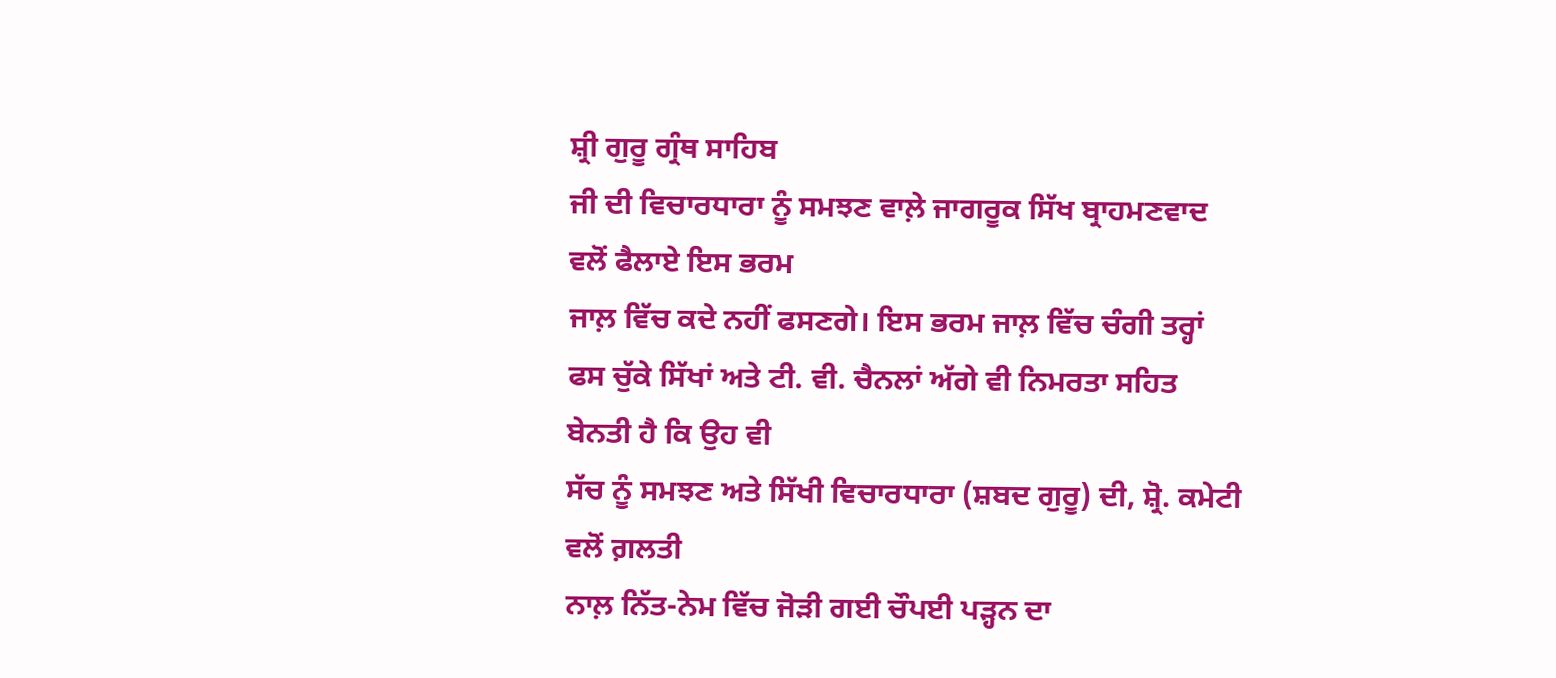ਸ਼੍ਰੀ ਗੁਰੂ ਗ੍ਰੰਥ ਸਾਹਿਬ
ਜੀ ਦੀ ਵਿਚਾਰਧਾਰਾ ਨੂੰ ਸਮਝਣ ਵਾਲ਼ੇ ਜਾਗਰੂਕ ਸਿੱਖ ਬ੍ਰਾਹਮਣਵਾਦ ਵਲੋਂ ਫੈਲਾਏ ਇਸ ਭਰਮ
ਜਾਲ਼ ਵਿੱਚ ਕਦੇ ਨਹੀਂ ਫਸਣਗੇ। ਇਸ ਭਰਮ ਜਾਲ਼ ਵਿੱਚ ਚੰਗੀ ਤਰ੍ਹਾਂ
ਫਸ ਚੁੱਕੇ ਸਿੱਖਾਂ ਅਤੇ ਟੀ. ਵੀ. ਚੈਨਲਾਂ ਅੱਗੇ ਵੀ ਨਿਮਰਤਾ ਸਹਿਤ ਬੇਨਤੀ ਹੈ ਕਿ ਉਹ ਵੀ
ਸੱਚ ਨੂੰ ਸਮਝਣ ਅਤੇ ਸਿੱਖੀ ਵਿਚਾਰਧਾਰਾ (ਸ਼ਬਦ ਗੁਰੂ) ਦੀ, ਸ਼੍ਰੋ. ਕਮੇਟੀ ਵਲੋਂ ਗ਼ਲਤੀ
ਨਾਲ਼ ਨਿੱਤ-ਨੇਮ ਵਿੱਚ ਜੋੜੀ ਗਈ ਚੌਪਈ ਪੜ੍ਹਨ ਦਾ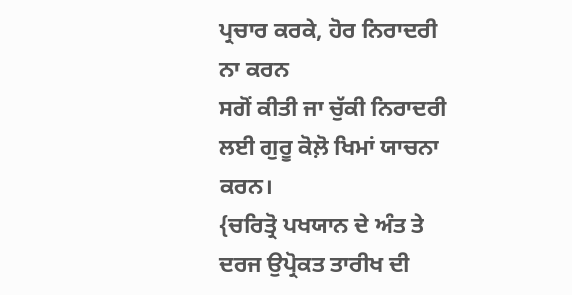ਪ੍ਰਚਾਰ ਕਰਕੇ, ਹੋਰ ਨਿਰਾਦਰੀ ਨਾ ਕਰਨ
ਸਗੋਂ ਕੀਤੀ ਜਾ ਚੁੱਕੀ ਨਿਰਾਦਰੀ ਲਈ ਗੁਰੂ ਕੋਲ਼ੋ ਖਿਮਾਂ ਯਾਚਨਾ ਕਰਨ।
{ਚਰਿਤ੍ਰੋ ਪਖਯਾਨ ਦੇ ਅੰਤ ਤੇ ਦਰਜ ਉਪ੍ਰੋਕਤ ਤਾਰੀਖ ਦੀ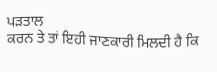ਪੜਤਾਲ
ਕਰਨ ਤੇ ਤਾਂ ਇਹੀ ਜਾਣਕਾਰੀ ਮਿਲਦੀ ਹੈ ਕਿ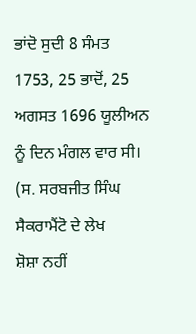ਭਾਂਦੋ ਸੁਦੀ 8 ਸੰਮਤ 1753, 25 ਭਾਦੋਂ, 25
ਅਗਸਤ 1696 ਯੂਲੀਅਨ ਨੂੰ ਦਿਨ ਮੰਗਲ ਵਾਰ ਸੀ। (ਸ. ਸਰਬਜੀਤ ਸਿੰਘ ਸੈਕਰਾਮੈਂਟੋ ਦੇ ਲੇਖ
ਸ਼ੋਸ਼ਾ ਨਹੀਂ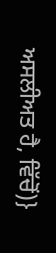ਅਸਲੀਅਤ ਹੈ, ਵਿੱਚੋਂ)}